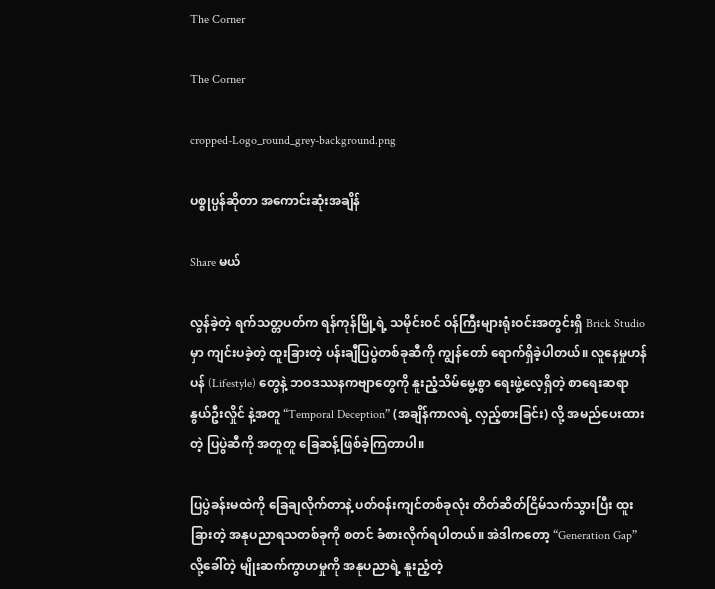The Corner

The Corner

cropped-Logo_round_grey-background.png

ပစ္စုပ္ပန်ဆိုတာ အကောင်းဆုံးအချိန်

Share မယ်

လွန်ခဲ့တဲ့ ရက်သတ္တပတ်က ရန်ကုန်မြို့ရဲ့ သမိုင်းဝင် ဝန်ကြီးများရုံးဝင်းအတွင်းရှိ Brick Studio မှာ ကျင်းပခဲ့တဲ့ ထူးခြားတဲ့ ပန်းချီပြပွဲတစ်ခုဆီကို ကျွန်တော် ရောက်ရှိခဲ့ပါတယ်။ လူနေမှုဟန်ပန် (Lifestyle) တွေနဲ့ ဘဝဒဿနကဗျာတွေကို နူးညံ့သိမ်မွေ့စွာ ရေးဖွဲ့လေ့ရှိတဲ့ စာရေးဆရာ နွယ်ဦးလှိုင် နဲ့အတူ “Temporal Deception” (အချိန်ကာလရဲ့ လှည့်စားခြင်း) လို့ အမည်ပေးထားတဲ့ ပြပွဲဆီကို အတူတူ ခြေဆန့်ဖြစ်ခဲ့ကြတာပါ။

ပြပွဲခန်းမထဲကို ခြေချလိုက်တာနဲ့ ပတ်ဝန်းကျင်တစ်ခုလုံး တိတ်ဆိတ်ငြိမ်သက်သွားပြီး ထူးခြားတဲ့ အနုပညာရသတစ်ခုကို စတင် ခံစားလိုက်ရပါတယ်။ အဲဒါကတော့ “Generation Gap” လို့ခေါ်တဲ့ မျိုးဆက်ကွာဟမှုကို အနုပညာရဲ့ နူးညံ့တဲ့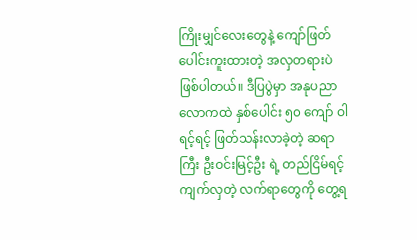ကြိုးမျှင်လေးတွေနဲ့ ကျော်ဖြတ်ပေါင်းကူးထားတဲ့ အလှတရားပဲ ဖြစ်ပါတယ်။ ဒီပြပွဲမှာ အနုပညာလောကထဲ နှစ်ပေါင်း ၅၀ ကျော် ဝါရင့်ရင့် ဖြတ်သန်းလာခဲ့တဲ့ ဆရာကြီး ဦးဝင်းမြင့်ဦး ရဲ့ တည်ငြိမ်ရင့်ကျက်လှတဲ့ လက်ရာတွေကို တွေ့ရ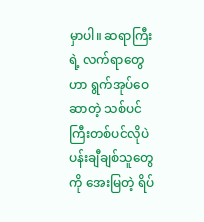မှာပါ။ ဆရာကြီးရဲ့ လက်ရာတွေဟာ ရွက်အုပ်ဝေဆာတဲ့ သစ်ပင်ကြီးတစ်ပင်လိုပဲ ပန်းချီချစ်သူတွေကို အေးမြတဲ့ ရိပ်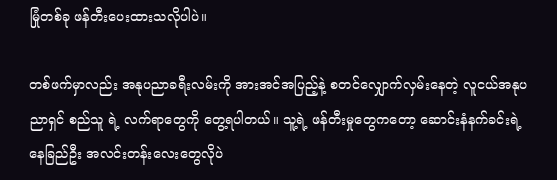မြုံတစ်ခု ဖန်တီးပေးထားသလိုပါပဲ။

တစ်ဖက်မှာလည်း အနုပညာခရီးလမ်းကို အားအင်အပြည့်နဲ့ စတင်လျှောက်လှမ်းနေတဲ့ လူငယ်အနုပညာရှင် စည်သူ ရဲ့ လက်ရာတွေကို တွေ့ရပါတယ်။ သူ့ရဲ့ ဖန်တီးမှုတွေကတော့ ဆောင်းနံနက်ခင်းရဲ့ နေခြည်ဦး အလင်းတန်းလေးတွေလိုပဲ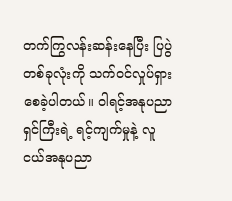တက်ကြွလန်းဆန်းနေပြီး ပြပွဲတစ်ခုလုံးကို သက်ဝင်လှုပ်ရှားစေခဲ့ပါတယ်။ ဝါရင့်အနုပညာရှင်ကြီးရဲ့ ရင့်ကျက်မှုနဲ့ လူငယ်အနုပညာ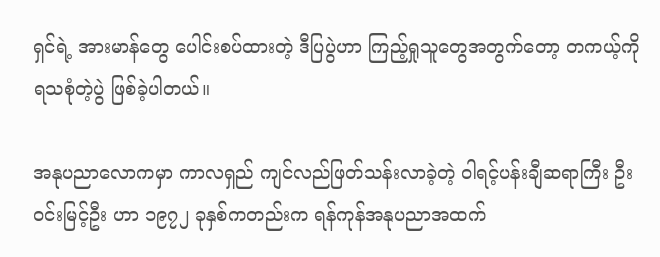ရှင်ရဲ့ အားမာန်တွေ ပေါင်းစပ်ထားတဲ့ ဒီပြပွဲဟာ ကြည့်ရှုသူတွေအတွက်တော့ တကယ့်ကို ရသစုံတဲ့ပွဲ ဖြစ်ခဲ့ပါတယ်။

အနုပညာလောကမှာ ကာလရှည် ကျင်လည်ဖြတ်သန်းလာခဲ့တဲ့ ဝါရင့်ပန်းချီဆရာကြီး ဦးဝင်းမြင့်ဦး ဟာ ၁၉၇၂ ခုနှစ်ကတည်းက ရန်ကုန်အနုပညာအထက်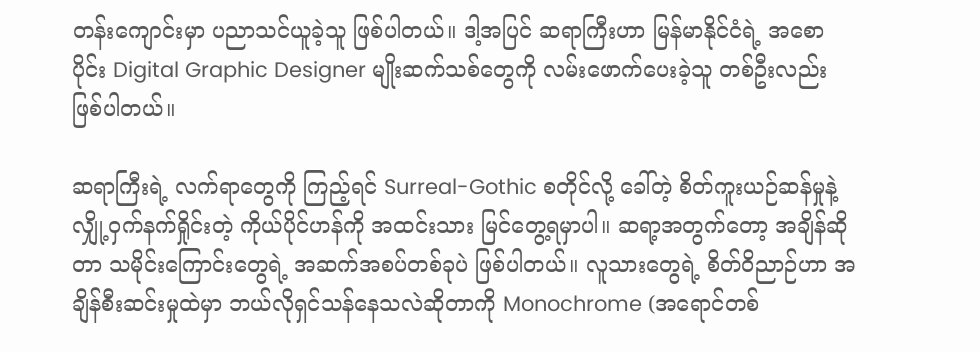တန်းကျောင်းမှာ ပညာသင်ယူခဲ့သူ ဖြစ်ပါတယ်။ ဒါ့အပြင် ဆရာကြီးဟာ မြန်မာနိုင်ငံရဲ့ အစောပိုင်း Digital Graphic Designer မျိုးဆက်သစ်တွေကို လမ်းဖောက်ပေးခဲ့သူ တစ်ဦးလည်း ဖြစ်ပါတယ်။

ဆရာကြီးရဲ့ လက်ရာတွေကို ကြည့်ရင် Surreal-Gothic စတိုင်လို့ ခေါ်တဲ့ စိတ်ကူးယဉ်ဆန်မှုနဲ့ လျှို့ဝှက်နက်ရှိုင်းတဲ့ ကိုယ်ပိုင်ဟန်ကို အထင်းသား မြင်တွေ့ရမှာပါ။ ဆရာ့အတွက်တော့ အချိန်ဆိုတာ သမိုင်းကြောင်းတွေရဲ့ အဆက်အစပ်တစ်ခုပဲ ဖြစ်ပါတယ်။ လူသားတွေရဲ့ စိတ်ဝိညာဉ်ဟာ အချိန်စီးဆင်းမှုထဲမှာ ဘယ်လိုရှင်သန်နေသလဲဆိုတာကို Monochrome (အရောင်တစ်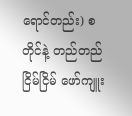ရောင်တည်း) စတိုင်နဲ့ တည်တည်ငြိမ်ငြိမ် ဖော်ကျူး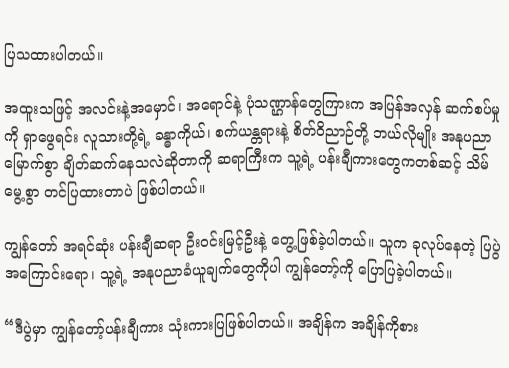ပြသထားပါတယ်။

အထူးသဖြင့် အလင်းနဲ့အမှောင်၊ အရောင်နဲ့ ပုံသဏ္ဌာန်တွေကြားက အပြန်အလှန် ဆက်စပ်မှုကို ရှာဖွေရင်း လူသားတို့ရဲ့ ခန္ဓာကိုယ်၊ စက်ယန္တရားနဲ့ စိတ်ဝိညာဉ်တို့ ဘယ်လိုမျိုး အနုပညာမြောက်စွာ ချိတ်ဆက်နေသလဲဆိုတာကို ဆရာကြီးက သူ့ရဲ့ ပန်းချီကားတွေကတစ်ဆင့် သိမ်မွေ့စွာ တင်ပြထားတာပဲ ဖြစ်ပါတယ်။

ကျွန်တော် အရင်ဆုံး ပန်းချီဆရာ ဦးဝင်းမြင့်ဦးနဲ့ တွေ့ဖြစ်ခဲ့ပါတယ်။ သူက ခုလုပ်နေတဲ့ ပြပွဲအကြောင်းရော၊ သူ့ရဲ့ အနုပညာခံယူချက်တွေကိုပါ ကျွန်တော့်ကို ပြောပြခဲ့ပါတယ်။

“ဒီပွဲမှာ ကျွန်တော့်ပန်းချီကား သုံးကားပြဖြစ်ပါတယ်။ အချိန်က အချိန်ကိုစား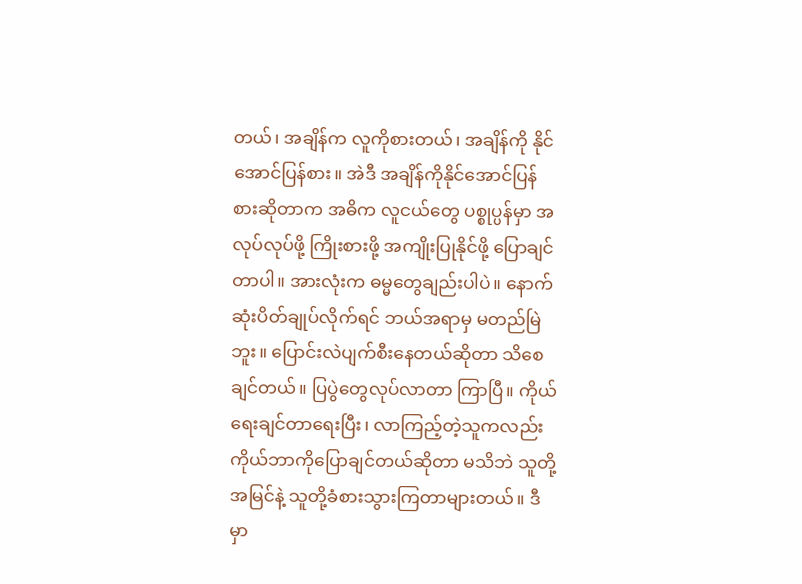တယ်၊ အချိန်က လူကိုစားတယ်၊ အချိန်ကို နိုင်အောင်ပြန်စား။ အဲဒီ အချိန်ကိုနိုင်အောင်ပြန်စားဆိုတာက အဓိက လူငယ်တွေ ပစ္စုပ္ပန်မှာ အလုပ်လုပ်ဖို့ ကြိုးစားဖို့ အကျိုးပြုနိုင်ဖို့ ပြောချင်တာပါ။ အားလုံးက ဓမ္မတွေချည်းပါပဲ။ နောက်ဆုံးပိတ်ချုပ်လိုက်ရင် ဘယ်အရာမှ မတည်မြဲဘူး။ ပြောင်းလဲပျက်စီးနေတယ်ဆိုတာ သိစေချင်တယ်။ ပြပွဲတွေလုပ်လာတာ ကြာပြီ။ ကိုယ်ရေးချင်တာရေးပြီး၊ လာကြည့်တဲ့သူကလည်း ကိုယ်ဘာကိုပြောချင်တယ်ဆိုတာ မသိဘဲ သူတို့အမြင်နဲ့ သူတို့ခံစားသွားကြတာများတယ်။ ဒီမှာ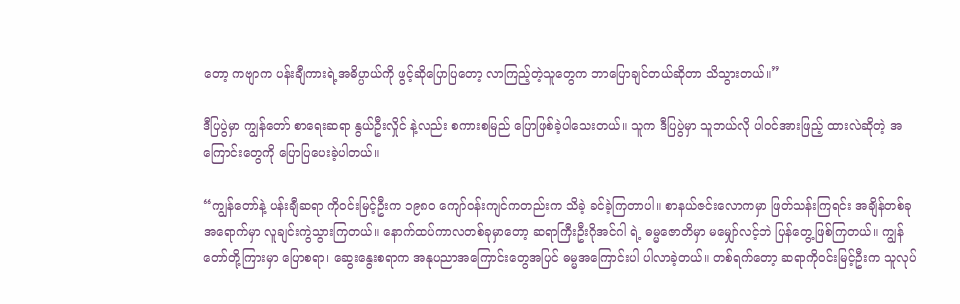တော့ ကဗျာက ပန်းချီကားရဲ့အဓိပ္ပာယ်ကို ဖွင့်ဆိုပြောပြတော့ လာကြည့်တဲ့သူတွေက ဘာပြောချင်တယ်ဆိုတာ သိသွားတယ်။”

ဒီပြပွဲမှာ ကျွန်တော် စာရေးဆရာ နွယ်ဦးလှိုင် နဲ့လည်း စကားစမြည် ပြောဖြစ်ခဲ့ပါသေးတယ်။ သူက ဒီပြပွဲမှာ သူဘယ်လို ပါဝင်အားဖြည့် ထားလဲဆိုတဲ့ အကြောင်းတွေကို ပြောပြပေးခဲ့ပါတယ်။

“ကျွန်တော်နဲ့ ပန်းချီဆရာ ကိုဝင်းမြင့်ဦးက ၁၉၈၀ ကျော်ဝန်းကျင်ကတည်းက သိခဲ့ ခင်ခဲ့ကြတာပါ။ စာနယ်ဇင်းလောကမှာ ဖြတ်သန်းကြရင်း အချိန်တစ်ခုအရောက်မှာ လူချင်းကွဲသွားကြတယ်။ နောက်ထပ်ကာလတစ်ခုမှာတော့ ဆရာကြီးဦးဂိုအင်ဂါ ရဲ့ ဓမ္မဇောတိမှာ မမျှော်လင့်ဘဲ ပြန်တွေ့ဖြစ်ကြတယ်။ ကျွန်တော်တို့ကြားမှာ ပြောစရာ၊ ဆွေးနွေးစရာက အနုပညာအကြောင်းတွေအပြင် ဓမ္မအကြောင်းပါ ပါလာခဲ့တယ်။ တစ်ရက်တော့ ဆရာကိုဝင်းမြင့်ဦးက သူလုပ်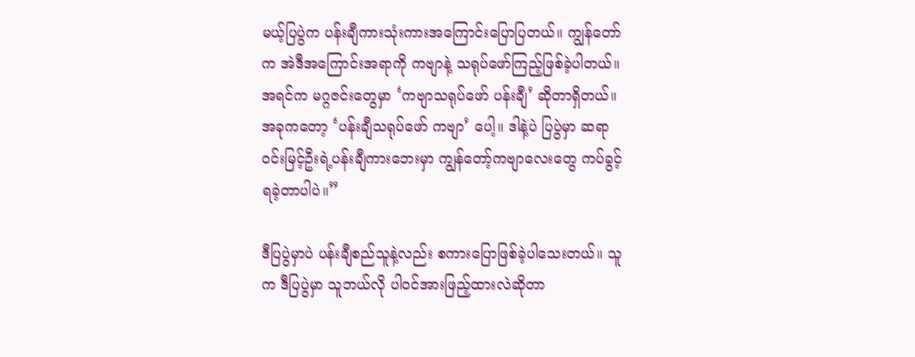မယ့်ပြပွဲက ပန်းချီကားသုံးကားအကြောင်းပြောပြတယ်။ ကျွန်တော်က အဲဒီအကြောင်းအရာကို ကဗျာနဲ့ သရုပ်ဖော်ကြည့်ဖြစ်ခဲ့ပါတယ်။ အရင်က မဂ္ဂဇင်းတွေမှာ ‘ကဗျာသရုပ်ဖော် ပန်းချီ’ ဆိုတာရှိတယ်။ အခုကတော့ ‘ပန်းချီသရုပ်ဖော် ကဗျာ’ ပေါ့။ ဒါနဲ့ပဲ ပြပွဲမှာ ဆရာဝင်းမြင့်ဦးရဲ့ပန်းချီကားဘေးမှာ ကျွန်တော့်ကဗျာလေးတွေ ကပ်ခွင့်ရခဲ့တာပါပဲ။”

ဒီပြပွဲမှာပဲ ပန်းချီစည်သူနဲ့လည်း စကားပြောဖြစ်ခဲ့ပါသေးတယ်။ သူက ဒီပြပွဲမှာ သူဘယ်လို ပါဝင်အားဖြည့်ထားလဲဆိုတာ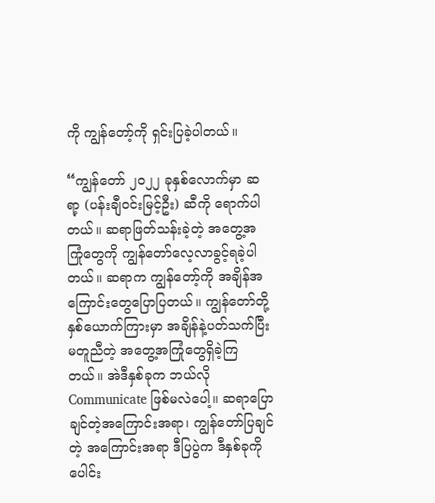ကို ကျွန်တော့်ကို ရှင်းပြခဲ့ပါတယ်။

“ကျွန်တော် ၂၀၂၂ ခုနှစ်လောက်မှာ ဆရာ့ (ပန်းချီဝင်းမြင့်ဦး) ဆီကို ရောက်ပါတယ်။ ဆရာဖြတ်သန်းခဲ့တဲ့ အတွေ့အကြုံတွေကို ကျွန်တော်လေ့လာခွင့်ရခဲ့ပါတယ်။ ဆရာက ကျွန်တော့်ကို အချိန်အကြောင်းတွေပြောပြတယ်။ ကျွန်တော်တို့နှစ်ယောက်ကြားမှာ အချိန်နဲ့ပတ်သက်ပြီး မတူညီတဲ့ အတွေ့အကြုံတွေရှိခဲ့ကြတယ်။ အဲဒီနှစ်ခုက ဘယ်လို Communicate ဖြစ်မလဲပေါ့။ ဆရာပြောချင်တဲ့အကြောင်းအရာ၊ ကျွန်တော်ပြချင်တဲ့ အကြောင်းအရာ ဒီပြပွဲက ဒီနှစ်ခုကို ပေါင်း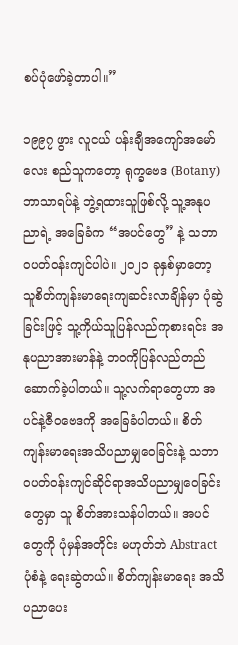စပ်ပုံဖော်ခဲ့တာပါ။”

၁၉၉၇ ဖွား လူငယ် ပန်းချီအကျော်အမော်လေး စည်သူကတော့ ရုက္ခဗေဒ (Botany) ဘာသာရပ်နဲ့ ဘွဲ့ရထားသူဖြစ်လို့ သူ့အနုပညာရဲ့ အခြေခံက “အပင်တွေ” နဲ့ သဘာဝပတ်ဝန်းကျင်ပါပဲ။ ၂၀၂၁ ခုနှစ်မှာတော့ သူစိတ်ကျန်းမာရေးကျဆင်းလာချိန်မှာ ပုံဆွဲခြင်းဖြင့် သူ့ကိုယ်သူပြန်လည်ကုစားရင်း အနုပညာအားမာန်နဲ့ ဘဝကိုပြန်လည်တည်ဆောက်ခဲ့ပါတယ်။ သူ့လက်ရာတွေဟာ အပင်နဲ့ဇီဝဗေဒကို အခြေခံပါတယ်။ စိတ်ကျန်းမာရေးအသိပညာမျှဝေခြင်းနဲ့ သဘာဝပတ်ဝန်းကျင်ဆိုင်ရာအသိပညာမျှဝေခြင်းတွေမှာ သူ စိတ်အားသန်ပါတယ်။ အပင်တွေကို ပုံမှန်အတိုင်း မဟုတ်ဘဲ Abstract ပုံစံနဲ့ ရေးဆွဲတယ်။ စိတ်ကျန်းမာရေး အသိပညာပေး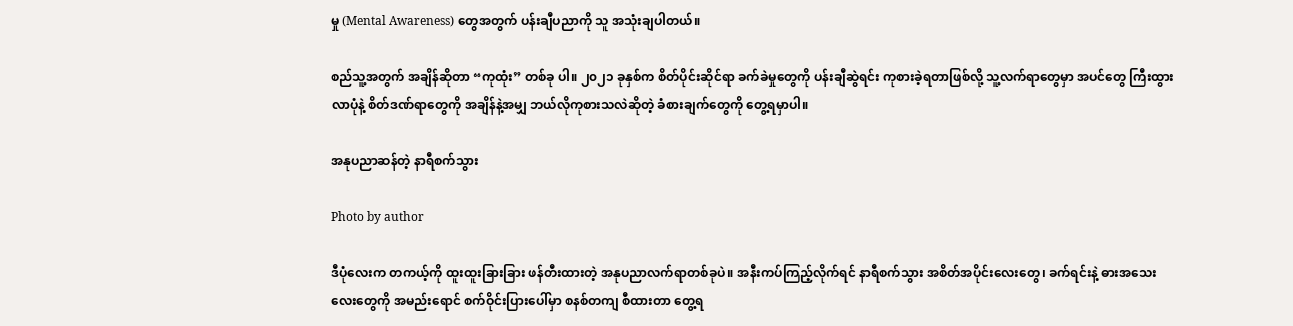မှု (Mental Awareness) တွေအတွက် ပန်းချီပညာကို သူ အသုံးချပါတယ်။

စည်သူ့အတွက် အချိန်ဆိုတာ “ကုထုံး” တစ်ခု ပါ။ ၂၀၂၁ ခုနှစ်က စိတ်ပိုင်းဆိုင်ရာ ခက်ခဲမှုတွေကို ပန်းချီဆွဲရင်း ကုစားခဲ့ရတာဖြစ်လို့ သူ့လက်ရာတွေမှာ အပင်တွေ ကြီးထွားလာပုံနဲ့ စိတ်ဒဏ်ရာတွေကို အချိန်နဲ့အမျှ ဘယ်လိုကုစားသလဲဆိုတဲ့ ခံစားချက်တွေကို တွေ့ရမှာပါ။

အနုပညာဆန်တဲ့ နာရီစက်သွား

Photo by author

ဒီပုံလေးက တကယ့်ကို ထူးထူးခြားခြား ဖန်တီးထားတဲ့ အနုပညာလက်ရာတစ်ခုပဲ။ အနီးကပ်ကြည့်လိုက်ရင် နာရီစက်သွား အစိတ်အပိုင်းလေးတွေ၊ ခက်ရင်းနဲ့ ဓားအသေးလေးတွေကို အမည်းရောင် စက်ဝိုင်းပြားပေါ်မှာ စနစ်တကျ စီထားတာ တွေ့ရ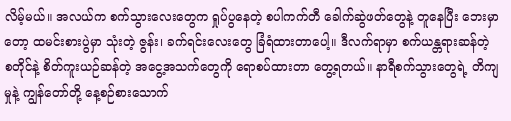လိမ့်မယ်။ အလယ်က စက်သွားလေးတွေက ရှုပ်ပွနေတဲ့ စပါကက်တီ ခေါက်ဆွဲဖတ်တွေနဲ့ တူနေပြီး ဘေးမှာတော့ ထမင်းစားပွဲမှာ သုံးတဲ့ ဇွန်း၊ ခက်ရင်းလေးတွေ ခြံရံထားတာပေါ့။ ဒီလက်ရာမှာ စက်ယန္တရားဆန်တဲ့ စတိုင်နဲ့ စိတ်ကူးယဉ်ဆန်တဲ့ အငွေ့အသက်တွေကို ရောစပ်ထားတာ တွေ့ရတယ်။ နာရီစက်သွားတွေရဲ့ တိကျမှုနဲ့ ကျွန်တော်တို့ နေ့စဉ်စားသောက်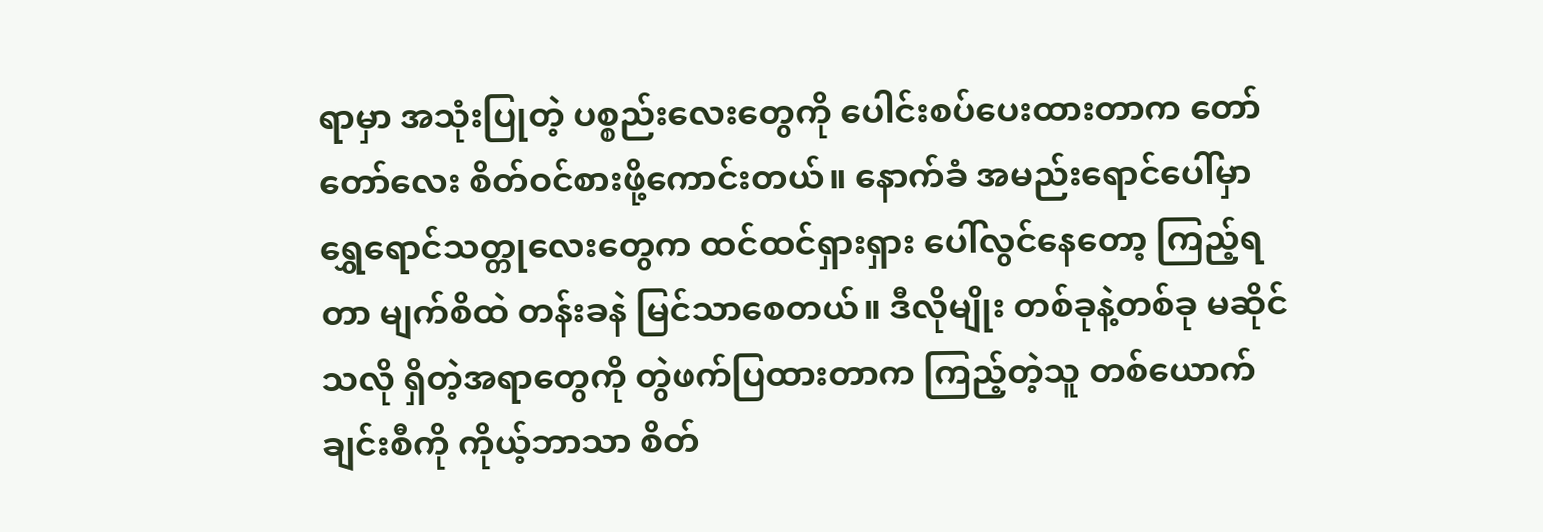ရာမှာ အသုံးပြုတဲ့ ပစ္စည်းလေးတွေကို ပေါင်းစပ်ပေးထားတာက တော်တော်လေး စိတ်ဝင်စားဖို့ကောင်းတယ်။ နောက်ခံ အမည်းရောင်ပေါ်မှာ ရွှေရောင်သတ္တုလေးတွေက ထင်ထင်ရှားရှား ပေါ်လွင်နေတော့ ကြည့်ရတာ မျက်စိထဲ တန်းခနဲ မြင်သာစေတယ်။ ဒီလိုမျိုး တစ်ခုနဲ့တစ်ခု မဆိုင်သလို ရှိတဲ့အရာတွေကို တွဲဖက်ပြထားတာက ကြည့်တဲ့သူ တစ်ယောက်ချင်းစီကို ကိုယ့်ဘာသာ စိတ်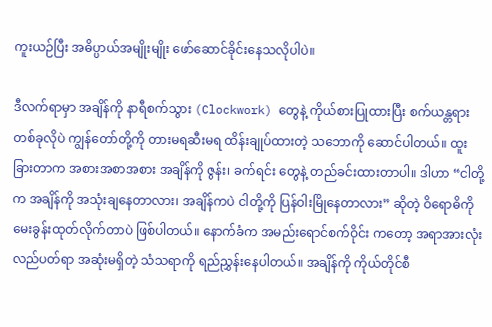ကူးယဉ်ပြီး အဓိပ္ပာယ်အမျိုးမျိုး ဖော်ဆောင်ခိုင်းနေသလိုပါပဲ။

ဒီလက်ရာမှာ အချိန်ကို နာရီစက်သွား (Clockwork) တွေနဲ့ ကိုယ်စားပြုထားပြီး စက်ယန္တရားတစ်ခုလိုပဲ ကျွန်တော်တို့ကို တားမရဆီးမရ ထိန်းချုပ်ထားတဲ့ သဘောကို ဆောင်ပါတယ်။ ထူးခြားတာက အစားအစာအစား အချိန်ကို ဇွန်း၊ ခက်ရင်း တွေနဲ့ တည်ခင်းထားတာပါ။ ဒါဟာ “ငါတို့က အချိန်ကို အသုံးချနေတာလား၊ အချိန်ကပဲ ငါတို့ကို ပြန်ဝါးမြိုနေတာလား” ဆိုတဲ့ ဝိရောဓိကို မေးခွန်းထုတ်လိုက်တာပဲ ဖြစ်ပါတယ်။ နောက်ခံက အမည်းရောင်စက်ဝိုင်း ကတော့ အရာအားလုံး လည်ပတ်ရာ အဆုံးမရှိတဲ့ သံသရာကို ရည်ညွှန်းနေပါတယ်။ အချိန်ကို ကိုယ်တိုင်စီ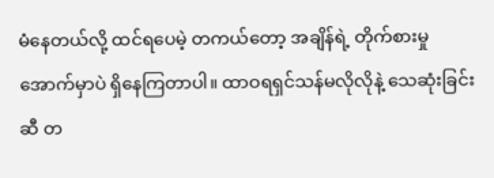မံနေတယ်လို့ ထင်ရပေမဲ့ တကယ်တော့ အချိန်ရဲ့ တိုက်စားမှုအောက်မှာပဲ ရှိနေကြတာပါ။ ထာဝရရှင်သန်မလိုလိုနဲ့ သေဆုံးခြင်းဆီ တ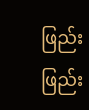ဖြည်းဖြည်း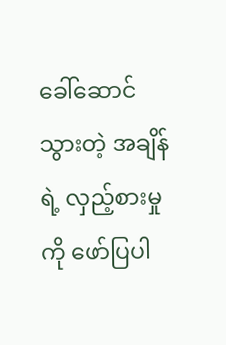ခေါ်ဆောင်သွားတဲ့ အချိန်ရဲ့ လှည့်စားမှုကို ဖော်ပြပါ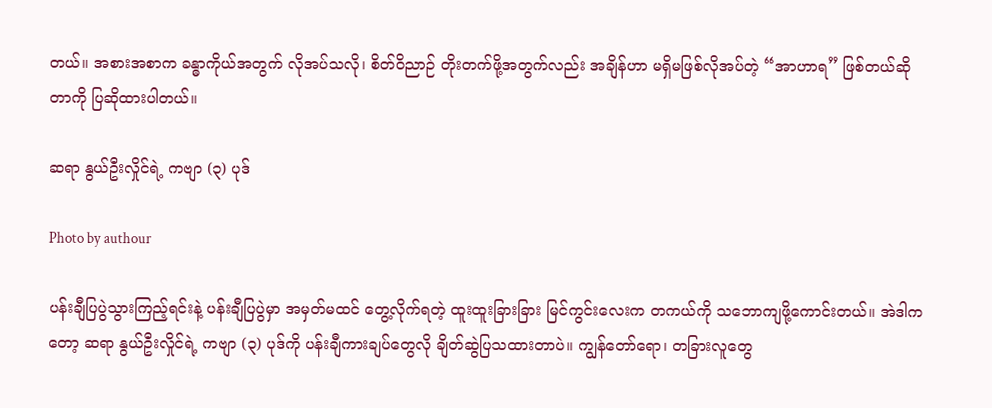တယ်။ အစားအစာက ခန္ဓာကိုယ်အတွက် လိုအပ်သလို၊ စိတ်ဝိညာဉ် တိုးတက်ဖို့အတွက်လည်း အချိန်ဟာ မရှိမဖြစ်လိုအပ်တဲ့ “အာဟာရ” ဖြစ်တယ်ဆိုတာကို ပြဆိုထားပါတယ်။

ဆရာ နွယ်ဦးလှိုင်ရဲ့ ကဗျာ (၃) ပုဒ်

Photo by authour

ပန်းချီပြပွဲသွားကြည့်ရင်းနဲ့ ပန်းချီပြပွဲမှာ အမှတ်မထင် တွေ့လိုက်ရတဲ့ ထူးထူးခြားခြား မြင်ကွင်းလေးက တကယ်ကို သဘောကျဖို့ကောင်းတယ်။ အဲဒါကတော့ ဆရာ နွယ်ဦးလှိုင်ရဲ့ ကဗျာ (၃) ပုဒ်ကို ပန်းချီကားချပ်တွေလို ချိတ်ဆွဲပြသထားတာပဲ။ ကျွန်တော်ရော၊ တခြားလူတွေ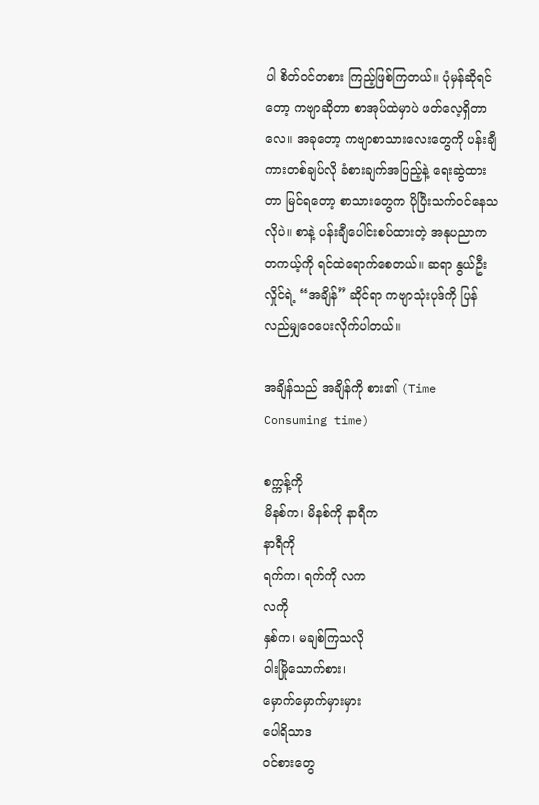ပါ စိတ်ဝင်တစား ကြည့်ဖြစ်ကြတယ်။ ပုံမှန်ဆိုရင်တော့ ကဗျာဆိုတာ စာအုပ်ထဲမှာပဲ ဖတ်လေ့ရှိတာလေ။ အခုတော့ ကဗျာစာသားလေးတွေကို ပန်းချီကားတစ်ချပ်လို ခံစားချက်အပြည့်နဲ့ ရေးဆွဲထားတာ မြင်ရတော့ စာသားတွေက ပိုပြီးသက်ဝင်နေသလိုပဲ။ စာနဲ့ ပန်းချီပေါင်းစပ်ထားတဲ့ အနုပညာက တကယ့်ကို ရင်ထဲရောက်စေတယ်။ ဆရာ နွယ်ဦးလှိုင်ရဲ့ “အချိန်” ဆိုင်ရာ ကဗျာသုံးပုဒ်ကို ပြန်လည်မျှဝေပေးလိုက်ပါတယ်။

အချိန်သည် အချိန်ကို စား၏ (Time Consuming time)

စက္ကန့်ကို
မိနစ်က၊ မိနစ်ကို နာရီက
နာရီကို
ရက်က၊ ရက်ကို လက
လကို
နှစ်က၊ မချစ်ကြသလို
ဝါးမြိုသောက်စား၊
မှောက်မှောက်မှားမှား
ပေါရိသာဒ
ဝင်စားတွေ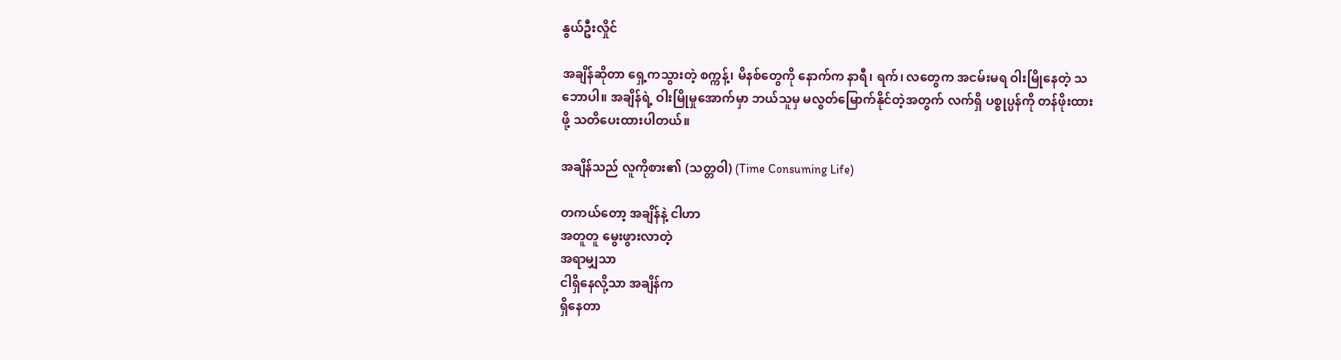နွယ်ဦးလှိုင်

အချိန်ဆိုတာ ရှေ့ကသွားတဲ့ စက္ကန့်၊ မိနစ်တွေကို နောက်က နာရီ၊ ရက်၊ လတွေက အငမ်းမရ ဝါးမြိုနေတဲ့ သဘောပါ။ အချိန်ရဲ့ ဝါးမြိုမှုအောက်မှာ ဘယ်သူမှ မလွတ်မြောက်နိုင်တဲ့အတွက် လက်ရှိ ပစ္စုပ္ပန်ကို တန်ဖိုးထားဖို့ သတိပေးထားပါတယ်။

အချိန်သည် လူကိုစား၏ (သတ္တဝါ) (Time Consuming Life)

တကယ်တော့ အချိန်နဲ့ ငါဟာ
အတူတူ မွေးဖွားလာတဲ့
အရာမျှသာ
ငါရှိနေလို့သာ အချိန်က
ရှိနေတာ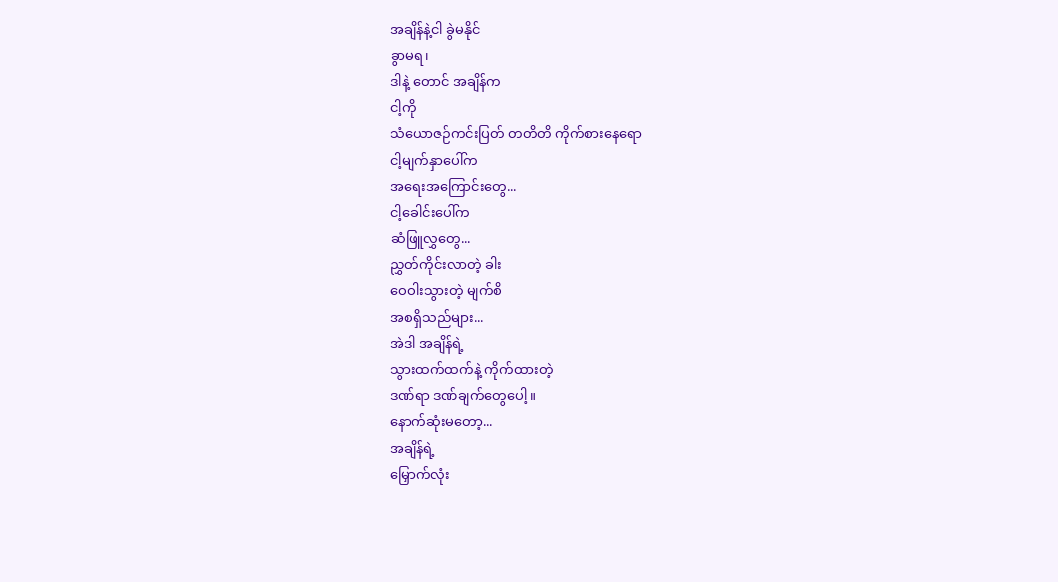အချိန်နဲ့ငါ ခွဲမနိုင်
ခွာမရ၊
ဒါနဲ့ တောင် အချိန်က
ငါ့ကို
သံယောဇဉ်ကင်းပြတ် တတိတိ ကိုက်စားနေရော
ငါ့မျက်နှာပေါ်က
အရေးအကြောင်းတွေ...
ငါ့ခေါင်းပေါ်က
ဆံဖြူလွှတွေ...
ညွှတ်ကိုင်းလာတဲ့ ခါး
ဝေဝါးသွားတဲ့ မျက်စိ
အစရှိသည်များ...
အဲဒါ အချိန်ရဲ့
သွားထက်ထက်နဲ့ ကိုက်ထားတဲ့
ဒဏ်ရာ ဒဏ်ချက်တွေပေါ့။
နောက်ဆုံးမတော့...
အချိန်ရဲ့
မြှောက်လုံး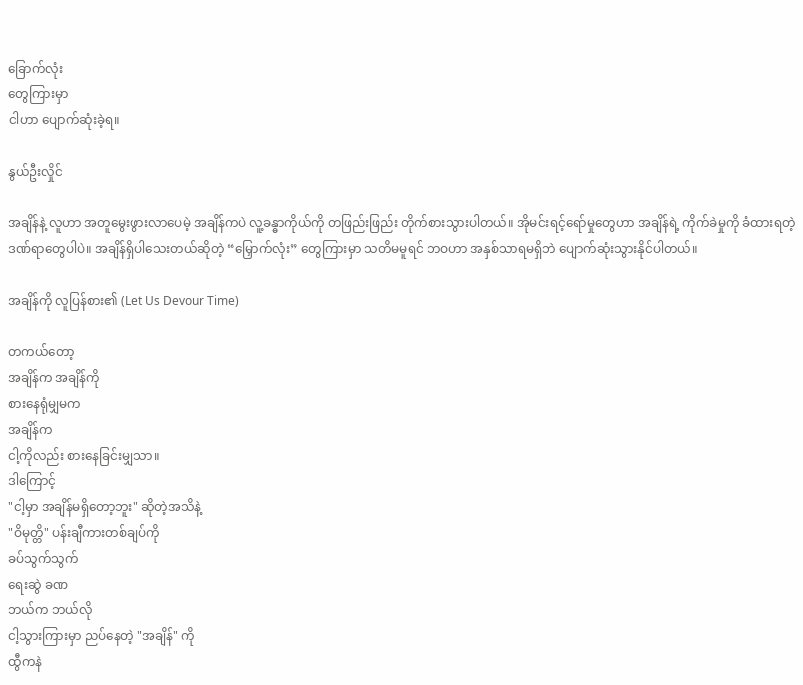ခြောက်လုံး
တွေကြားမှာ
ငါဟာ ပျောက်ဆုံးခဲ့ရ။

နွယ်ဦးလှိုင်

အချိန်နဲ့ လူဟာ အတူမွေးဖွားလာပေမဲ့ အချိန်ကပဲ လူ့ခန္ဓာကိုယ်ကို တဖြည်းဖြည်း တိုက်စားသွားပါတယ်။ အိုမင်းရင့်ရော်မှုတွေဟာ အချိန်ရဲ့ ကိုက်ခဲမှုကို ခံထားရတဲ့ ဒဏ်ရာတွေပါပဲ။ အချိန်ရှိပါသေးတယ်ဆိုတဲ့ “မြှောက်လုံး” တွေကြားမှာ သတိမမူရင် ဘဝဟာ အနှစ်သာရမရှိဘဲ ပျောက်ဆုံးသွားနိုင်ပါတယ်။

အချိန်ကို လူပြန်စား၏ (Let Us Devour Time)

တကယ်တော့
အချိန်က အချိန်ကို
စားနေရုံမျှမက
အချိန်က
ငါ့ကိုလည်း စားနေခြင်းမျှသာ။
ဒါကြောင့်
"ငါ့မှာ အချိန်မရှိတော့ဘူး" ဆိုတဲ့အသိနဲ့
"ဝိမုတ္တိ" ပန်းချီကားတစ်ချပ်ကို
ခပ်သွက်သွက်
ရေးဆွဲ ခဏ
ဘယ်က ဘယ်လို
ငါ့သွားကြားမှာ ညပ်နေတဲ့ "အချိန်" ကို
ထွီကနဲ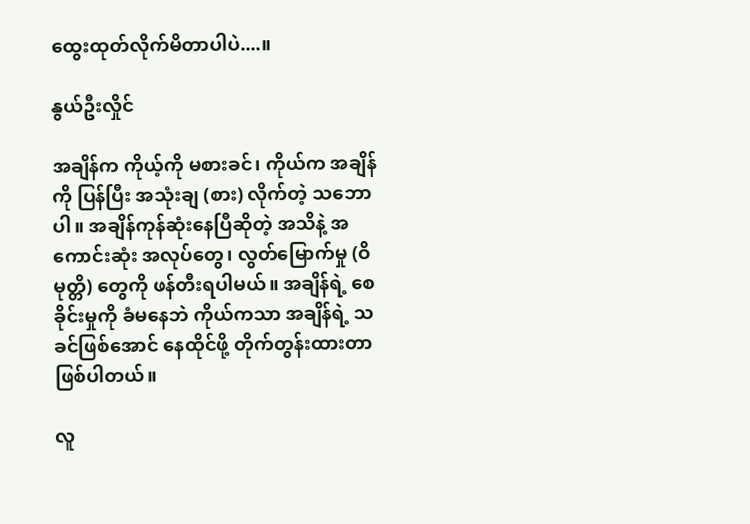ထွေးထုတ်လိုက်မိတာပါပဲ....။

နွယ်ဦးလှိုင်

အချိန်က ကိုယ့်ကို မစားခင်၊ ကိုယ်က အချိန်ကို ပြန်ပြီး အသုံးချ (စား) လိုက်တဲ့ သဘောပါ။ အချိန်ကုန်ဆုံးနေပြီဆိုတဲ့ အသိနဲ့ အကောင်းဆုံး အလုပ်တွေ၊ လွတ်မြောက်မှု (ဝိမုတ္တိ) တွေကို ဖန်တီးရပါမယ်။ အချိန်ရဲ့ စေခိုင်းမှုကို ခံမနေဘဲ ကိုယ်ကသာ အချိန်ရဲ့ သခင်ဖြစ်အောင် နေထိုင်ဖို့ တိုက်တွန်းထားတာ ဖြစ်ပါတယ်။

လူ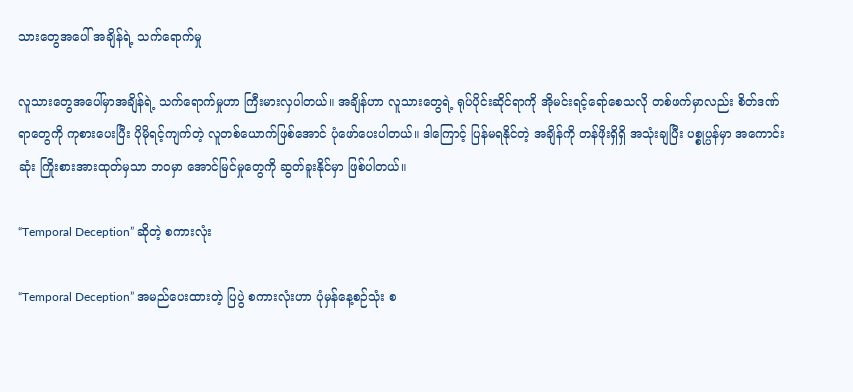သားတွေအပေါ် အချိန်ရဲ့ သက်ရောက်မှု

လူသားတွေအပေါ်မှာအချိန်ရဲ့ သက်ရောက်မှုဟာ ကြီးမားလှပါတယ်။ အချိန်ဟာ လူသားတွေရဲ့ ရုပ်ပိုင်းဆိုင်ရာကို အိုမင်းရင့်ရော်စေသလို တစ်ဖက်မှာလည်း စိတ်ဒဏ်ရာတွေကို ကုစားပေးပြီး ပိုမိုရင့်ကျက်တဲ့ လူတစ်ယောက်ဖြစ်အောင် ပုံဖော်ပေးပါတယ်။ ဒါကြောင့် ပြန်မရနိုင်တဲ့ အချိန်ကို တန်ဖိုးရှိရှိ အသုံးချပြီး ပစ္စုပ္ပန်မှာ အကောင်းဆုံး ကြိုးစားအားထုတ်မှသာ ဘဝမှာ အောင်မြင်မှုတွေကို ဆွတ်ခူးနိုင်မှာ ဖြစ်ပါတယ်။

“Temporal Deception” ဆိုတဲ့ စကားလုံး

“Temporal Deception” အမည်ပေးထားတဲ့ ပြပွဲ စကားလုံးဟာ ပုံမှန်နေ့စဉ်သုံး စ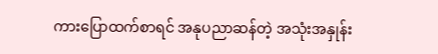ကားပြောထက်စာရင် အနုပညာဆန်တဲ့ အသုံးအနှုန်း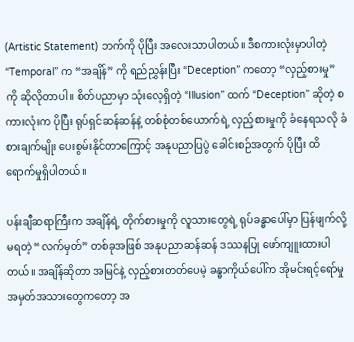(Artistic Statement) ဘက်ကို ပိုပြီး အလေးသာပါတယ်။ ဒီစကားလုံးမှာပါတဲ့ “Temporal” က “အချိန်” ကို ရည်ညွှန်းပြီး “Deception” ကတော့ “လှည့်စားမှု” ကို ဆိုလိုတာပါ။ စိတ်ပညာမှာ သုံးလေ့ရှိတဲ့ “Illusion” ထက် “Deception” ဆိုတဲ့ စကားလုံးက ပိုပြီး ရုပ်ရှင်ဆန်ဆန်နဲ့ တစ်စုံတစ်ယောက်ရဲ့ လှည့်စားမှုကို ခံနေရသလို ခံစားချက်မျိုး ပေးစွမ်းနိုင်တာကြောင့် အနုပညာပြပွဲ ခေါင်းစဉ်အတွက် ပိုပြီး ထိရောက်မှုရှိပါတယ်။

ပန်းချီဆရာကြီးက အချိန်ရဲ့ တိုက်စားမှုကို လူသားတွေရဲ့ ရုပ်ခန္ဓာပေါ်မှာ ပြန်ဖျက်လို့မရတဲ့ “လက်မှတ်” တစ်ခုအဖြစ် အနုပညာဆန်ဆန် ဒဿနပြု ဖော်ကျူးထားပါတယ်။ အချိန်ဆိုတာ အမြင်နဲ့ လှည့်စားတတ်ပေမဲ့ ခန္ဓာကိုယ်ပေါ်က အိုမင်းရင့်ရော်မှု အမှတ်အသားတွေကတော့ အ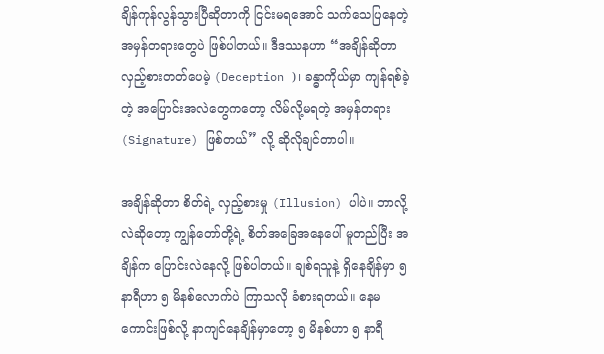ချိန်ကုန်လွန်သွားပြီဆိုတာကို ငြင်းမရအောင် သက်သေပြနေတဲ့ အမှန်တရားတွေပဲ ဖြစ်ပါတယ်။ ဒီဒဿနဟာ “အချိန်ဆိုတာ လှည့်စားတတ်ပေမဲ့ (Deception )၊ ခန္ဓာကိုယ်မှာ ကျန်ရစ်ခဲ့တဲ့ အပြောင်းအလဲတွေကတော့ လိမ်လို့မရတဲ့ အမှန်တရား (Signature) ဖြစ်တယ်” လို့ ဆိုလိုချင်တာပါ။

အချိန်ဆိုတာ စိတ်ရဲ့ လှည့်စားမှု (Illusion) ပါပဲ။ ဘာလို့လဲဆိုတော့ ကျွန်တော်တို့ရဲ့ စိတ်အခြေအနေပေါ် မူတည်ပြီး အချိန်က ပြောင်းလဲနေလို့ ဖြစ်ပါတယ်။ ချစ်ရသူနဲ့ ရှိနေချိန်မှာ ၅ နာရီဟာ ၅ မိနစ်လောက်ပဲ ကြာသလို ခံစားရတယ်။ နေမကောင်းဖြစ်လို့ နာကျင်နေချိန်မှာတော့ ၅ မိနစ်ဟာ ၅ နာရီ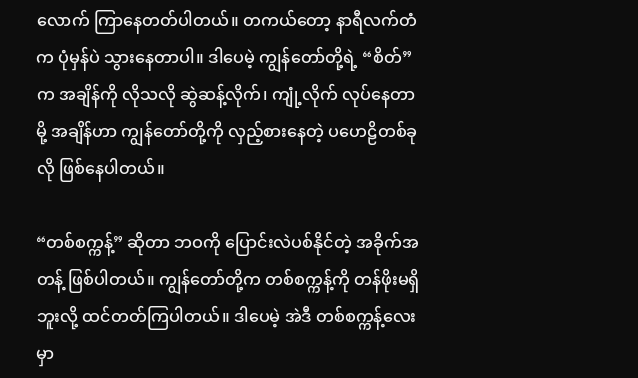လောက် ကြာနေတတ်ပါတယ်။ တကယ်တော့ နာရီလက်တံက ပုံမှန်ပဲ သွားနေတာပါ။ ဒါပေမဲ့ ကျွန်တော်တို့ရဲ့ “စိတ်” က အချိန်ကို လိုသလို ဆွဲဆန့်လိုက်၊ ကျုံ့လိုက် လုပ်နေတာမို့ အချိန်ဟာ ကျွန်တော်တို့ကို လှည့်စားနေတဲ့ ပဟေဠိတစ်ခုလို ဖြစ်နေပါတယ်။

“တစ်စက္ကန့်” ဆိုတာ ဘဝကို ပြောင်းလဲပစ်နိုင်တဲ့ အခိုက်အတန့် ဖြစ်ပါတယ်။ ကျွန်တော်တို့က တစ်စက္ကန့်ကို တန်ဖိုးမရှိဘူးလို့ ထင်တတ်ကြပါတယ်။ ဒါပေမဲ့ အဲဒီ တစ်စက္ကန့်လေးမှာ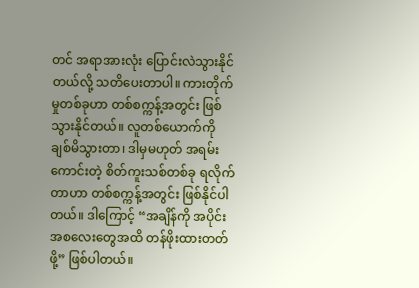တင် အရာအားလုံး ပြောင်းလဲသွားနိုင်တယ်လို့ သတိပေးတာပါ။ ကားတိုက်မှုတစ်ခုဟာ တစ်စက္ကန့်အတွင်း ဖြစ်သွားနိုင်တယ်။ လူတစ်ယောက်ကို ချစ်မိသွားတာ၊ ဒါမှမဟုတ် အရမ်းကောင်းတဲ့ စိတ်ကူးသစ်တစ်ခု ရလိုက်တာဟာ တစ်စက္ကန့်အတွင်း ဖြစ်နိုင်ပါတယ်။ ဒါကြောင့် “အချိန်ကို အပိုင်းအစလေးတွေအထိ တန်ဖိုးထားတတ်ဖို့” ဖြစ်ပါတယ်။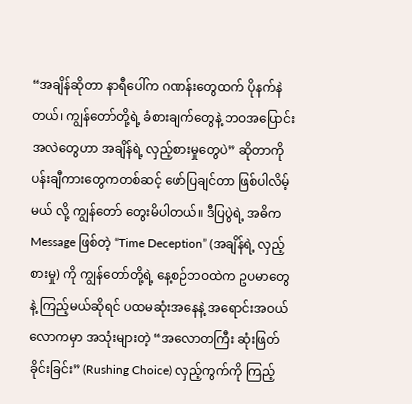“အချိန်ဆိုတာ နာရီပေါ်က ဂဏန်းတွေထက် ပိုနက်နဲတယ်၊ ကျွန်တော်တို့ရဲ့ ခံစားချက်တွေနဲ့ ဘဝအပြောင်းအလဲတွေဟာ အချိန်ရဲ့ လှည့်စားမှုတွေပဲ” ဆိုတာကို ပန်းချီကားတွေကတစ်ဆင့် ဖော်ပြချင်တာ ဖြစ်ပါလိမ့်မယ် လို့ ကျွန်တော် တွေးမိပါတယ်။ ဒီပြပွဲရဲ့ အဓိက Message ဖြစ်တဲ့ “Time Deception” (အချိန်ရဲ့ လှည့်စားမှု) ကို ကျွန်တော်တို့ရဲ့ နေ့စဉ်ဘဝထဲက ဥပမာတွေနဲ့ ကြည့်မယ်ဆိုရင် ပထမဆုံးအနေနဲ့ အရောင်းအဝယ်လောကမှာ အသုံးများတဲ့ “အလောတကြီး ဆုံးဖြတ်ခိုင်းခြင်း” (Rushing Choice) လှည့်ကွက်ကို ကြည့်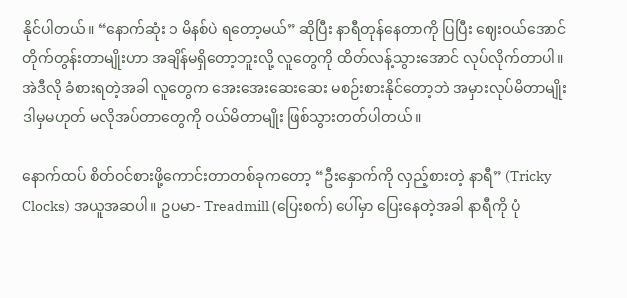နိုင်ပါတယ်။ “နောက်ဆုံး ၁ မိနစ်ပဲ ရတော့မယ်” ဆိုပြီး နာရီတုန်နေတာကို ပြပြီး ဈေးဝယ်အောင် တိုက်တွန်းတာမျိုးဟာ အချိန်မရှိတော့ဘူးလို့ လူတွေကို ထိတ်လန့်သွားအောင် လုပ်လိုက်တာပါ။ အဲဒီလို ခံစားရတဲ့အခါ လူတွေက အေးအေးဆေးဆေး မစဉ်းစားနိုင်တော့ဘဲ အမှားလုပ်မိတာမျိုး ဒါမှမဟုတ် မလိုအပ်တာတွေကို ဝယ်မိတာမျိုး ဖြစ်သွားတတ်ပါတယ်။

နောက်ထပ် စိတ်ဝင်စားဖို့ကောင်းတာတစ်ခုကတော့ “ဦးနှောက်ကို လှည့်စားတဲ့ နာရီ” (Tricky Clocks) အယူအဆပါ။ ဥပမာ- Treadmill (ပြေးစက်) ပေါ်မှာ ပြေးနေတဲ့အခါ နာရီကို ပုံ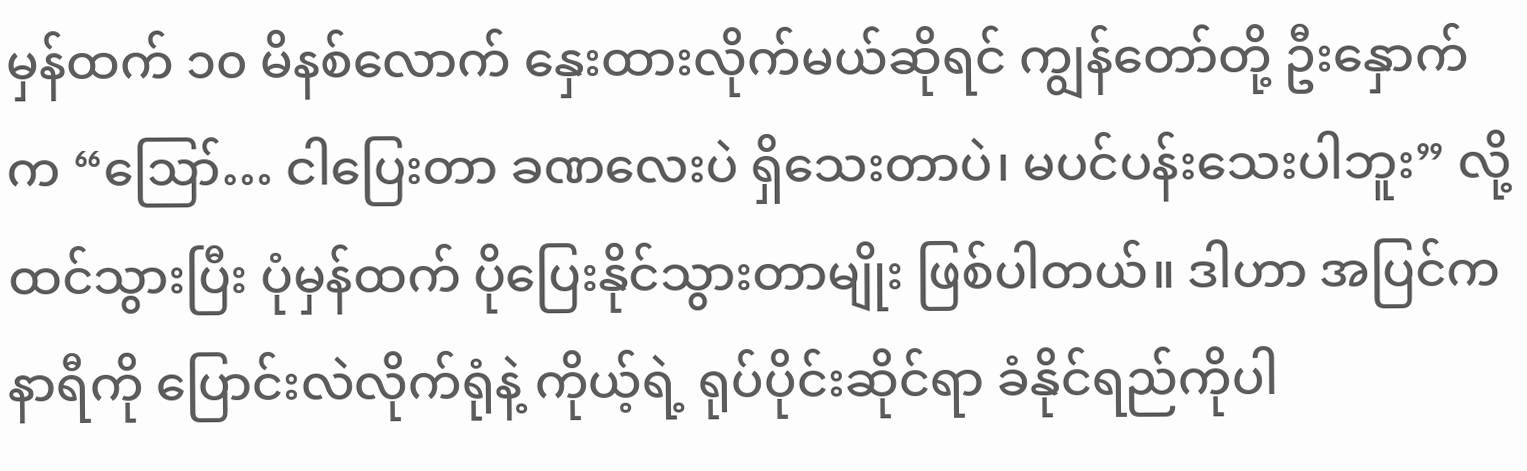မှန်ထက် ၁၀ မိနစ်လောက် နှေးထားလိုက်မယ်ဆိုရင် ကျွန်တော်တို့ ဦးနှောက်က “ဪ… ငါပြေးတာ ခဏလေးပဲ ရှိသေးတာပဲ၊ မပင်ပန်းသေးပါဘူး” လို့ ထင်သွားပြီး ပုံမှန်ထက် ပိုပြေးနိုင်သွားတာမျိုး ဖြစ်ပါတယ်။ ဒါဟာ အပြင်က နာရီကို ပြောင်းလဲလိုက်ရုံနဲ့ ကိုယ့်ရဲ့ ရုပ်ပိုင်းဆိုင်ရာ ခံနိုင်ရည်ကိုပါ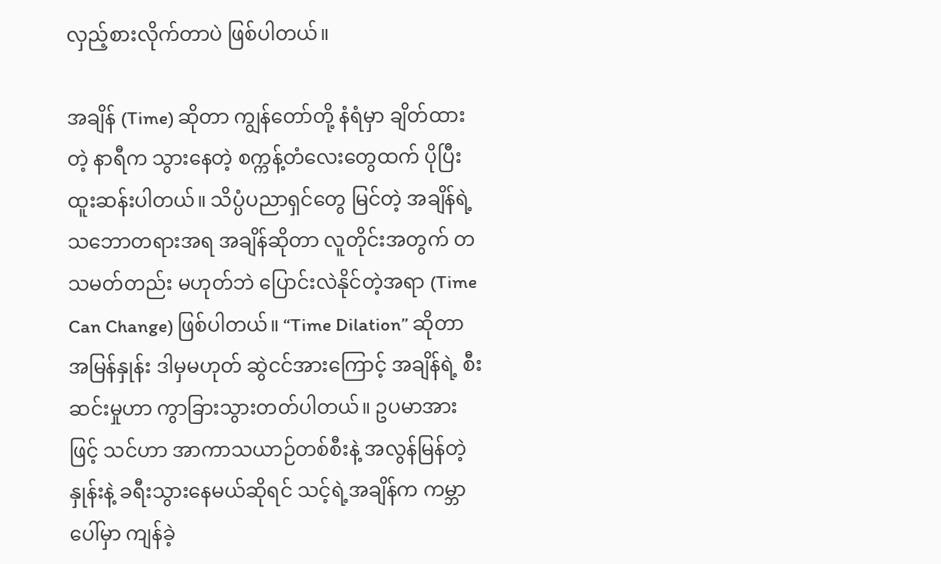လှည့်စားလိုက်တာပဲ ဖြစ်ပါတယ်။

အချိန် (Time) ဆိုတာ ကျွန်တော်တို့ နံရံမှာ ချိတ်ထားတဲ့ နာရီက သွားနေတဲ့ စက္ကန့်တံလေးတွေထက် ပိုပြီး ထူးဆန်းပါတယ်။ သိပ္ပံပညာရှင်တွေ မြင်တဲ့ အချိန်ရဲ့ သဘောတရားအရ အချိန်ဆိုတာ လူတိုင်းအတွက် တသမတ်တည်း မဟုတ်ဘဲ ပြောင်းလဲနိုင်တဲ့အရာ (Time Can Change) ဖြစ်ပါတယ်။ “Time Dilation” ဆိုတာ အမြန်နှုန်း ဒါမှမဟုတ် ဆွဲငင်အားကြောင့် အချိန်ရဲ့ စီးဆင်းမှုဟာ ကွာခြားသွားတတ်ပါတယ်။ ဥပမာအားဖြင့် သင်ဟာ အာကာသယာဉ်တစ်စီးနဲ့ အလွန်မြန်တဲ့နှုန်းနဲ့ ခရီးသွားနေမယ်ဆိုရင် သင့်ရဲ့အချိန်က ကမ္ဘာပေါ်မှာ ကျန်ခဲ့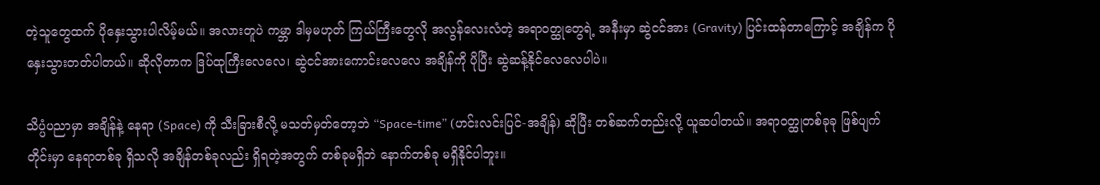တဲ့သူတွေထက် ပိုနှေးသွားပါလိမ့်မယ်။ အလားတူပဲ ကမ္ဘာ ဒါမှမဟုတ် ကြယ်ကြီးတွေလို အလွန်လေးလံတဲ့ အရာဝတ္ထုတွေရဲ့ အနီးမှာ ဆွဲငင်အား (Gravity) ပြင်းထန်တာကြောင့် အချိန်က ပိုနှေးသွားတတ်ပါတယ်။ ဆိုလိုတာက ဒြပ်ထုကြီးလေလေ၊ ဆွဲငင်အားကောင်းလေလေ အချိန်ကို ပိုပြီး ဆွဲဆန့်နိုင်လေလေပါပဲ။

သိပ္ပံပညာမှာ အချိန်နဲ့ နေရာ (Space) ကို သီးခြားစီလို့ မသတ်မှတ်တော့ဘဲ “Space-time” (ဟင်းလင်းပြင်-အချိန်) ဆိုပြီး တစ်ဆက်တည်းလို့ ယူဆပါတယ်။ အရာဝတ္ထုတစ်ခုခု ဖြစ်ပျက်တိုင်းမှာ နေရာတစ်ခု ရှိသလို အချိန်တစ်ခုလည်း ရှိရတဲ့အတွက် တစ်ခုမရှိဘဲ နောက်တစ်ခု မရှိနိုင်ပါဘူး။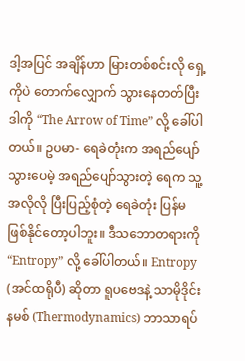ဒါ့အပြင် အချိန်ဟာ မြားတစ်စင်းလို ရှေ့ကိုပဲ တောက်လျှောက် သွားနေတတ်ပြီး ဒါကို “The Arrow of Time” လို့ ခေါ်ပါတယ်။ ဥပမာ- ရေခဲတုံးက အရည်ပျော်သွားပေမဲ့ အရည်ပျော်သွားတဲ့ ရေက သူ့အလိုလို ပြီးပြည့်စုံတဲ့ ရေခဲတုံး ပြန်မဖြစ်နိုင်တော့ပါဘူး။ ဒီသဘောတရားကို “Entropy” လို့ ခေါ်ပါတယ်။ Entropy (အင်ထရိုပီ) ဆိုတာ ရူပဗေဒနဲ့ သာမိုဒိုင်းနမစ် (Thermodynamics) ဘာသာရပ်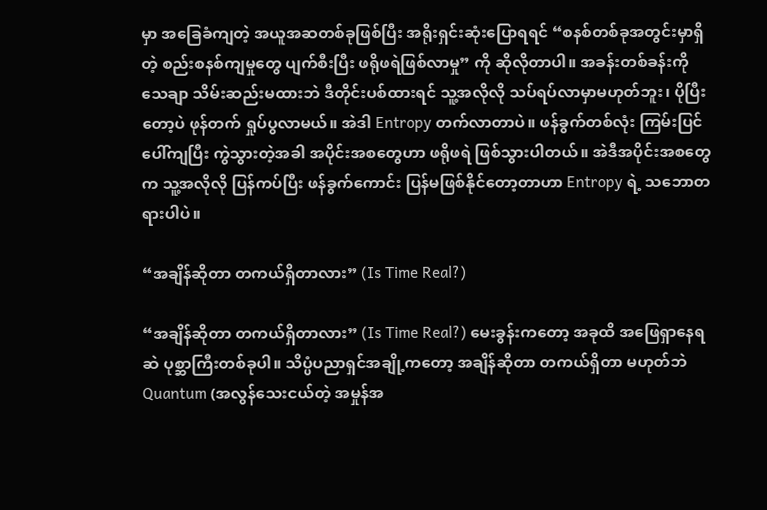မှာ အခြေခံကျတဲ့ အယူအဆတစ်ခုဖြစ်ပြီး အရိုးရှင်းဆုံးပြောရရင် “စနစ်တစ်ခုအတွင်းမှာရှိတဲ့ စည်းစနစ်ကျမှုတွေ ပျက်စီးပြီး ဖရိုဖရဲဖြစ်လာမှု” ကို ဆိုလိုတာပါ။ အခန်းတစ်ခန်းကို သေချာ သိမ်းဆည်းမထားဘဲ ဒီတိုင်းပစ်ထားရင် သူ့အလိုလို သပ်ရပ်လာမှာမဟုတ်ဘူး၊ ပိုပြီးတော့ပဲ ဖုန်တက် ရှုပ်ပွလာမယ်။ အဲဒါ Entropy တက်လာတာပဲ။ ဖန်ခွက်တစ်လုံး ကြမ်းပြင်ပေါ်ကျပြီး ကွဲသွားတဲ့အခါ အပိုင်းအစတွေဟာ ဖရိုဖရဲ ဖြစ်သွားပါတယ်။ အဲဒီအပိုင်းအစတွေက သူ့အလိုလို ပြန်ကပ်ပြီး ဖန်ခွက်ကောင်း ပြန်မဖြစ်နိုင်တော့တာဟာ Entropy ရဲ့ သဘောတရားပါပဲ။

“အချိန်ဆိုတာ တကယ်ရှိတာလား” (Is Time Real?)

“အချိန်ဆိုတာ တကယ်ရှိတာလား” (Is Time Real?) မေးခွန်းကတော့ အခုထိ အဖြေရှာနေရဆဲ ပုစ္ဆာကြီးတစ်ခုပါ။ သိပ္ပံပညာရှင်အချို့ကတော့ အချိန်ဆိုတာ တကယ်ရှိတာ မဟုတ်ဘဲ Quantum (အလွန်သေးငယ်တဲ့ အမှုန်အ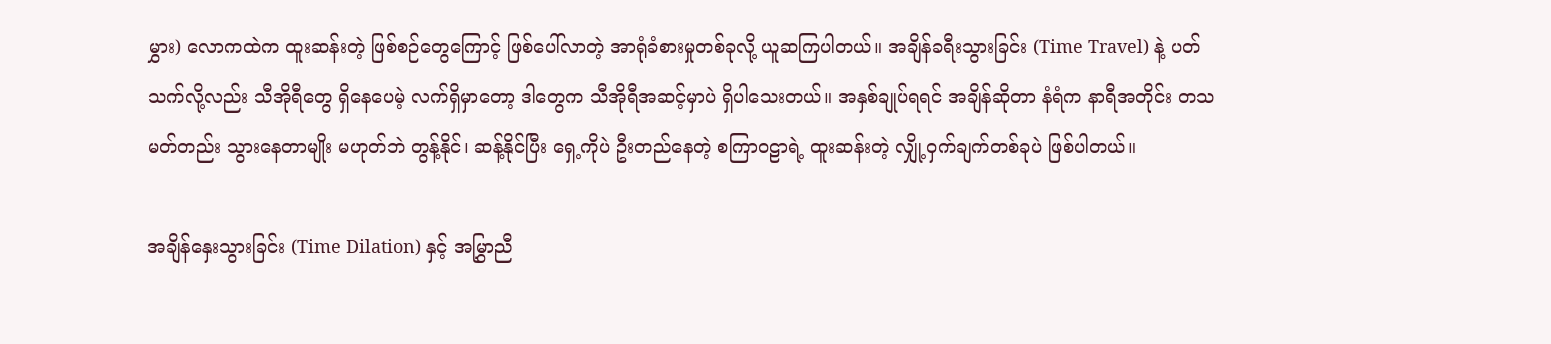မွှား) လောကထဲက ထူးဆန်းတဲ့ ဖြစ်စဉ်တွေကြောင့် ဖြစ်ပေါ်လာတဲ့ အာရုံခံစားမှုတစ်ခုလို့ ယူဆကြပါတယ်။ အချိန်ခရီးသွားခြင်း (Time Travel) နဲ့ ပတ်သက်လို့လည်း သီအိုရီတွေ ရှိနေပေမဲ့ လက်ရှိမှာတော့ ဒါတွေက သီအိုရီအဆင့်မှာပဲ ရှိပါသေးတယ်။ အနှစ်ချုပ်ရရင် အချိန်ဆိုတာ နံရံက နာရီအတိုင်း တသမတ်တည်း သွားနေတာမျိုး မဟုတ်ဘဲ တွန့်နိုင်၊ ဆန့်နိုင်ပြီး ရှေ့ကိုပဲ ဦးတည်နေတဲ့ စကြာဝဠာရဲ့ ထူးဆန်းတဲ့ လျှို့ဝှက်ချက်တစ်ခုပဲ ဖြစ်ပါတယ်။

အချိန်နှေးသွားခြင်း (Time Dilation) နှင့် အမြွှာညီ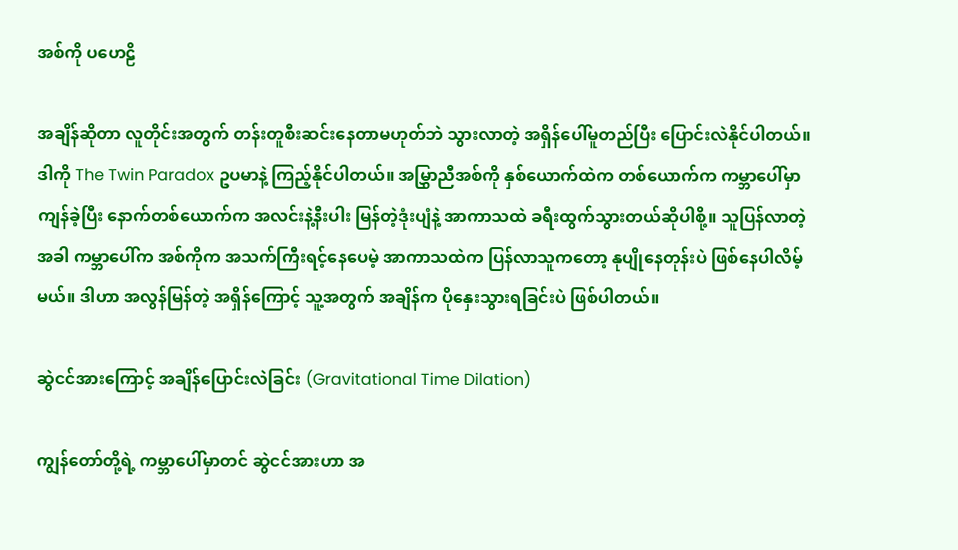အစ်ကို ပဟေဠိ

အချိန်ဆိုတာ လူတိုင်းအတွက် တန်းတူစီးဆင်းနေတာမဟုတ်ဘဲ သွားလာတဲ့ အရှိန်ပေါ်မူတည်ပြီး ပြောင်းလဲနိုင်ပါတယ်။ ဒါကို The Twin Paradox ဥပမာနဲ့ ကြည့်နိုင်ပါတယ်။ အမြွှာညီအစ်ကို နှစ်ယောက်ထဲက တစ်ယောက်က ကမ္ဘာပေါ်မှာ ကျန်ခဲ့ပြီး နောက်တစ်ယောက်က အလင်းနဲ့နီးပါး မြန်တဲ့ဒုံးပျံနဲ့ အာကာသထဲ ခရီးထွက်သွားတယ်ဆိုပါစို့။ သူပြန်လာတဲ့အခါ ကမ္ဘာပေါ်က အစ်ကိုက အသက်ကြီးရင့်နေပေမဲ့ အာကာသထဲက ပြန်လာသူကတော့ နုပျိုနေတုန်းပဲ ဖြစ်နေပါလိမ့်မယ်။ ဒါဟာ အလွန်မြန်တဲ့ အရှိန်ကြောင့် သူ့အတွက် အချိန်က ပိုနှေးသွားရခြင်းပဲ ဖြစ်ပါတယ်။

ဆွဲငင်အားကြောင့် အချိန်ပြောင်းလဲခြင်း (Gravitational Time Dilation)

ကျွန်တော်တို့ရဲ့ ကမ္ဘာပေါ်မှာတင် ဆွဲငင်အားဟာ အ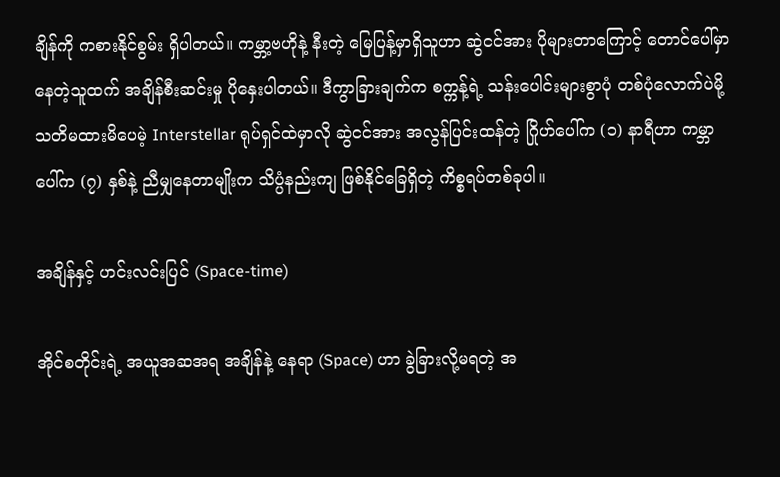ချိန်ကို ကစားနိုင်စွမ်း ရှိပါတယ်။ ကမ္ဘာ့ဗဟိုနဲ့ နီးတဲ့ မြေပြန့်မှာရှိသူဟာ ဆွဲငင်အား ပိုများတာကြောင့် တောင်ပေါ်မှာ နေတဲ့သူထက် အချိန်စီးဆင်းမှု ပိုနှေးပါတယ်။ ဒီကွာခြားချက်က စက္ကန့်ရဲ့ သန်းပေါင်းများစွာပုံ တစ်ပုံလောက်ပဲမို့ သတိမထားမိပေမဲ့ Interstellar ရုပ်ရှင်ထဲမှာလို ဆွဲငင်အား အလွန်ပြင်းထန်တဲ့ ဂြိုဟ်ပေါ်က (၁) နာရီဟာ ကမ္ဘာပေါ်က (၇) နှစ်နဲ့ ညီမျှနေတာမျိုးက သိပ္ပံနည်းကျ ဖြစ်နိုင်ခြေရှိတဲ့ ကိစ္စရပ်တစ်ခုပါ။

အချိန်နှင့် ဟင်းလင်းပြင် (Space-time)

အိုင်စတိုင်းရဲ့ အယူအဆအရ အချိန်နဲ့ နေရာ (Space) ဟာ ခွဲခြားလို့မရတဲ့ အ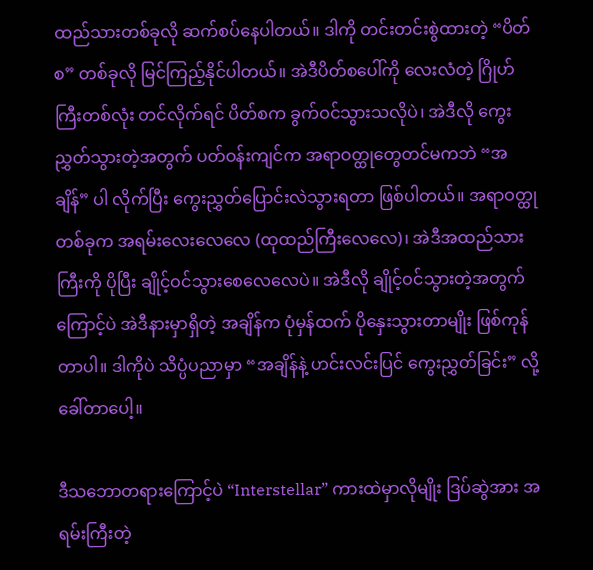ထည်သားတစ်ခုလို ဆက်စပ်နေပါတယ်။ ဒါကို တင်းတင်းစွဲထားတဲ့ “ပိတ်စ” တစ်ခုလို မြင်ကြည့်နိုင်ပါတယ်။ အဲဒီပိတ်စပေါ်ကို လေးလံတဲ့ ဂြိုဟ်ကြီးတစ်လုံး တင်လိုက်ရင် ပိတ်စက ခွက်ဝင်သွားသလိုပဲ၊ အဲဒီလို ကွေးညွှတ်သွားတဲ့အတွက် ပတ်ဝန်းကျင်က အရာဝတ္ထုတွေတင်မကဘဲ “အချိန်” ပါ လိုက်ပြီး ကွေးညွှတ်ပြောင်းလဲသွားရတာ ဖြစ်ပါတယ်။ အရာဝတ္ထုတစ်ခုက အရမ်းလေးလေလေ (ထုထည်ကြီးလေလေ)၊ အဲဒီအထည်သားကြီးကို ပိုပြီး ချိုင့်ဝင်သွားစေလေလေပဲ။ အဲဒီလို ချိုင့်ဝင်သွားတဲ့အတွက်ကြောင့်ပဲ အဲဒီနားမှာရှိတဲ့ အချိန်က ပုံမှန်ထက် ပိုနှေးသွားတာမျိုး ဖြစ်ကုန်တာပါ။ ဒါကိုပဲ သိပ္ပံပညာမှာ “အချိန်နဲ့ ဟင်းလင်းပြင် ကွေးညွှတ်ခြင်း” လို့ ခေါ်တာပေါ့။

ဒီသဘောတရားကြောင့်ပဲ “Interstellar” ကားထဲမှာလိုမျိုး ဒြပ်ဆွဲအား အရမ်းကြီးတဲ့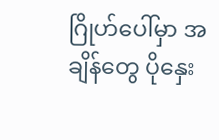ဂြိုဟ်ပေါ်မှာ အချိန်တွေ ပိုနှေး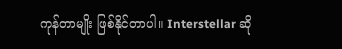ကုန်တာမျိုး ဖြစ်နိုင်တာပါ။ Interstellar ဆို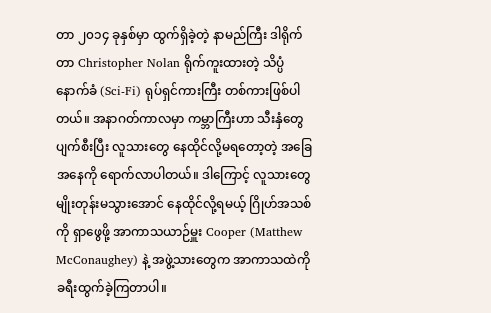တာ ၂၀၁၄ ခုနှစ်မှာ ထွက်ရှိခဲ့တဲ့ နာမည်ကြီး ဒါရိုက်တာ Christopher Nolan ရိုက်ကူးထားတဲ့ သိပ္ပံနောက်ခံ (Sci-Fi) ရုပ်ရှင်ကားကြီး တစ်ကားဖြစ်ပါတယ်။ အနာဂတ်ကာလမှာ ကမ္ဘာကြီးဟာ သီးနှံတွေ ပျက်စီးပြီး လူသားတွေ နေထိုင်လို့မရတော့တဲ့ အခြေအနေကို ရောက်လာပါတယ်။ ဒါကြောင့် လူသားတွေ မျိုးတုန်းမသွားအောင် နေထိုင်လို့ရမယ့် ဂြိုဟ်အသစ်ကို ရှာဖွေဖို့ အာကာသယာဉ်မှူး Cooper (Matthew McConaughey) နဲ့ အဖွဲ့သားတွေက အာကာသထဲကို ခရီးထွက်ခဲ့ကြတာပါ။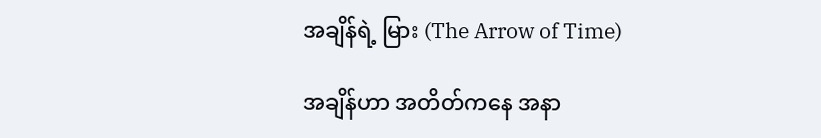အချိန်ရဲ့ မြား (The Arrow of Time)

အချိန်ဟာ အတိတ်ကနေ အနာ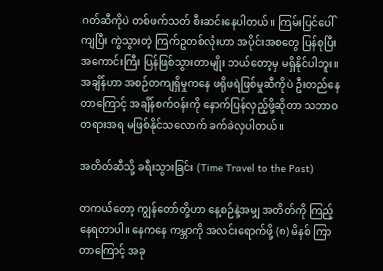ဂတ်ဆီကိုပဲ တစ်ဖက်သတ် စီးဆင်းနေပါတယ်။ ကြမ်းပြင်ပေါ်ကျပြီး ကွဲသွားတဲ့ ကြက်ဥတစ်လုံးဟာ အပိုင်းအစတွေ ပြန်စုပြီး အကောင်းကြီး ပြန်ဖြစ်သွားတာမျိုး ဘယ်တော့မှ မရှိနိုင်ပါဘူး။ အချိန်ဟာ အစဉ်တကျရှိမှုကနေ ဖရိုဖရဲဖြစ်မှုဆီကိုပဲ ဦးတည်နေတာကြောင့် အချိန်စက်ဝန်းကို နောက်ပြန်လှည့်ဖို့ဆိုတာ သဘာဝတရားအရ မဖြစ်နိုင်သလောက် ခက်ခဲလှပါတယ်။

အတိတ်ဆီသို့ ခရီးသွားခြင်း (Time Travel to the Past)

တကယ်တော့ ကျွန်တော်တို့ဟာ နေ့စဉ်နဲ့အမျှ အတိတ်ကို ကြည့်နေရတာပါ။ နေကနေ ကမ္ဘာကို အလင်းရောက်ဖို့ (၈) မိနစ် ကြာတာကြောင့် အခု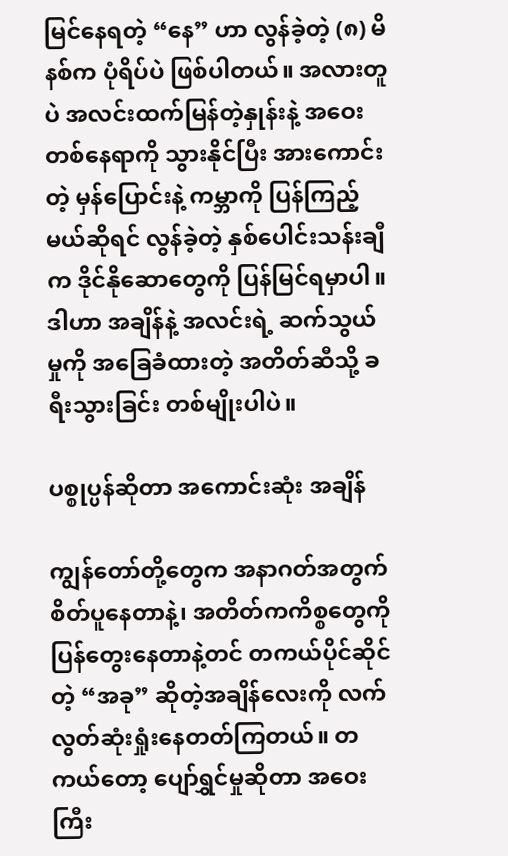မြင်နေရတဲ့ “နေ” ဟာ လွန်ခဲ့တဲ့ (၈) မိနစ်က ပုံရိပ်ပဲ ဖြစ်ပါတယ်။ အလားတူပဲ အလင်းထက်မြန်တဲ့နှုန်းနဲ့ အဝေးတစ်နေရာကို သွားနိုင်ပြီး အားကောင်းတဲ့ မှန်ပြောင်းနဲ့ ကမ္ဘာကို ပြန်ကြည့်မယ်ဆိုရင် လွန်ခဲ့တဲ့ နှစ်ပေါင်းသန်းချီက ဒိုင်နိုဆောတွေကို ပြန်မြင်ရမှာပါ။ ဒါဟာ အချိန်နဲ့ အလင်းရဲ့ ဆက်သွယ်မှုကို အခြေခံထားတဲ့ အတိတ်ဆီသို့ ခရီးသွားခြင်း တစ်မျိုးပါပဲ။

ပစ္စုပ္ပန်ဆိုတာ အကောင်းဆုံး အချိန်

ကျွန်တော်တို့တွေက အနာဂတ်အတွက် စိတ်ပူနေတာနဲ့၊ အတိတ်ကကိစ္စတွေကို ပြန်တွေးနေတာနဲ့တင် တကယ်ပိုင်ဆိုင်တဲ့ “အခု” ဆိုတဲ့အချိန်လေးကို လက်လွတ်ဆုံးရှုံးနေတတ်ကြတယ်။ တကယ်တော့ ပျော်ရွှင်မှုဆိုတာ အဝေးကြီး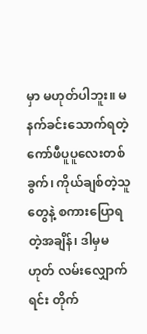မှာ မဟုတ်ပါဘူး။ မနက်ခင်းသောက်ရတဲ့ ကော်ဖီပူပူလေးတစ်ခွက်၊ ကိုယ်ချစ်တဲ့သူတွေနဲ့ စကားပြောရတဲ့အချိန်၊ ဒါမှမဟုတ် လမ်းလျှောက်ရင်း တိုက်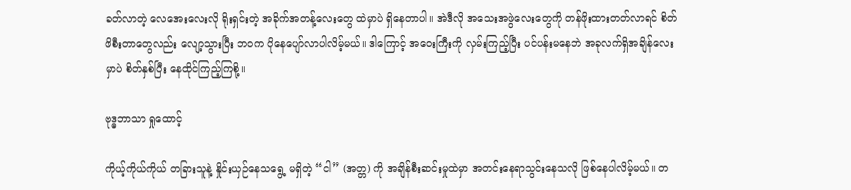ခတ်လာတဲ့ လေအေးလေးလို ရိုးရှင်းတဲ့ အခိုက်အတန့်လေးတွေ ထဲမှာပဲ ရှိနေတာပါ။ အဲဒီလို အသေးအဖွဲလေးတွေကို တန်ဖိုးထားတတ်လာရင် စိတ်ဖိစီးတာတွေလည်း လျော့သွားပြီး ဘဝက ပိုနေပျော်လာပါလိမ့်မယ်။ ဒါကြောင့် အဝေးကြီးကို လှမ်းကြည့်ပြီး ပင်ပန်းမနေဘဲ အခုလက်ရှိအချိန်လေးမှာပဲ စိတ်နှစ်ပြီး နေထိုင်ကြည့်ကြစို့။

ဗုဒ္ဓဘာသာ ရှုထောင့်

ကိုယ့်ကိုယ်ကိုယ် တခြားသူနဲ့ နှိုင်းယှဉ်နေသရွေ့ မရှိတဲ့ “ငါ” (အတ္တ) ကို အချိန်စီးဆင်းမှုထဲမှာ အတင်းနေရာသွင်းနေသလို ဖြစ်နေပါလိမ့်မယ်။ တ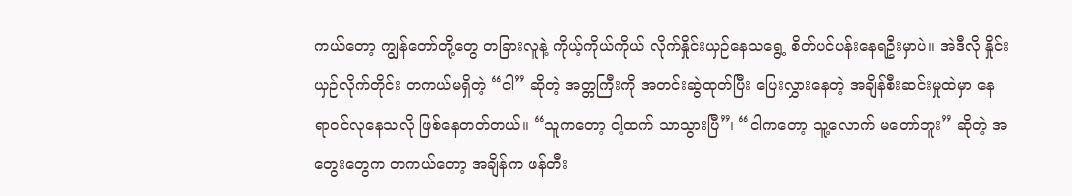ကယ်တော့ ကျွန်တော်တို့တွေ တခြားလူနဲ့ ကိုယ့်ကိုယ်ကိုယ် လိုက်နှိုင်းယှဉ်နေသရွေ့ စိတ်ပင်ပန်းနေရဦးမှာပဲ။ အဲဒီလို နှိုင်းယှဉ်လိုက်တိုင်း တကယ်မရှိတဲ့ “ငါ” ဆိုတဲ့ အတ္တကြီးကို အတင်းဆွဲထုတ်ပြီး ပြေးလွှားနေတဲ့ အချိန်စီးဆင်းမှုထဲမှာ နေရာဝင်လုနေသလို ဖြစ်နေတတ်တယ်။ “သူကတော့ ငါ့ထက် သာသွားပြီ”၊ “ငါကတော့ သူ့လောက် မတော်ဘူး” ဆိုတဲ့ အတွေးတွေက တကယ်တော့ အချိန်က ဖန်တီး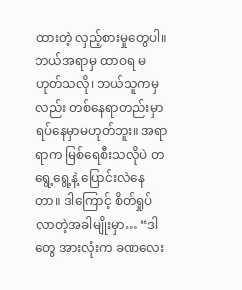ထားတဲ့ လှည့်စားမှုတွေပါ။ ဘယ်အရာမှ ထာဝရ မဟုတ်သလို၊ ဘယ်သူကမှလည်း တစ်နေရာတည်းမှာ ရပ်နေမှာမဟုတ်ဘူး။ အရာရာက မြစ်ရေစီးသလိုပဲ တရွေ့ရွေ့နဲ့ ပြောင်းလဲနေတာ။ ဒါကြောင့် စိတ်ရှုပ်လာတဲ့အခါမျိုးမှာ… “ဒါတွေ အားလုံးက ခဏလေး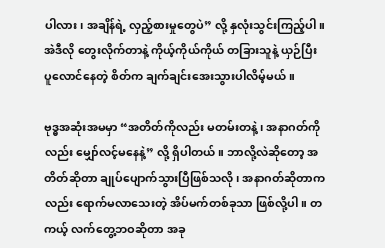ပါလား၊ အချိန်ရဲ့ လှည့်စားမှုတွေပဲ” လို့ နှလုံးသွင်းကြည့်ပါ။ အဲဒီလို တွေးလိုက်တာနဲ့ ကိုယ့်ကိုယ်ကိုယ် တခြားသူနဲ့ ယှဉ်ပြီး ပူလောင်နေတဲ့ စိတ်က ချက်ချင်းအေးသွားပါလိမ့်မယ်။

ဗုဒ္ဓအဆုံးအမမှာ “အတိတ်ကိုလည်း မတမ်းတနဲ့၊ အနာဂတ်ကိုလည်း မျှော်လင့်မနေနဲ့” လို့ ရှိပါတယ်။ ဘာလို့လဲဆိုတော့ အတိတ်ဆိုတာ ချုပ်ပျောက်သွားပြီဖြစ်သလို၊ အနာဂတ်ဆိုတာကလည်း ရောက်မလာသေးတဲ့ အိပ်မက်တစ်ခုသာ ဖြစ်လို့ပါ။ တကယ့် လက်တွေ့ဘဝဆိုတာ အခု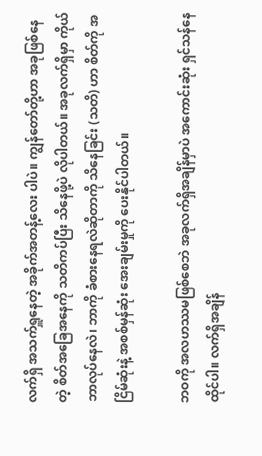လက်ရှိ အသက်ရှူနေတဲ့ အခိုက်အတန့်လေး ပါပဲ။ ကျွန်တော်တို့ဟာ အခုဖြစ်နေတဲ့ စိတ်အခြေအနေကို သတိကပ်ပြီး သိနေဖို့ပဲ လိုပါတယ်။ အခုလက်ရှိမှာ ကိုယ်ဘာလုပ်နေလဲ၊ ဘာကို ခံစားနေရလဲဆိုတာကို သိနေခြင်း (သတိ) ဟာ စိတ်ကို အငြိမ်ဆုံးနဲ့ အစစ်မှန်ဆုံး အေးချမ်းမှုကို ပေးနိုင်ပါတယ်။

ဘဝကို အလဟဿမဖြစ်စေဘဲ အခုလက်ရှိအချိန်မှာပဲ အကောင်းဆုံး ရှင်သန်နေထိုင်ပါ။ လက်ရှိအချိန်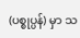(ပစ္စုပ္ပန်) မှာ သ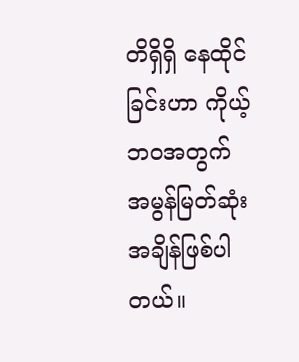တိရှိရှိ နေထိုင်ခြင်းဟာ ကိုယ့်ဘဝအတွက် အမွန်မြတ်ဆုံး အချိန်ဖြစ်ပါတယ်။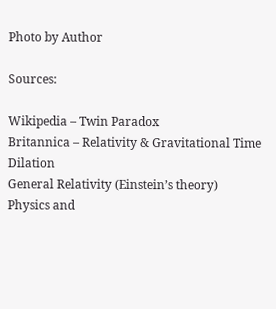Photo by Author

Sources:

Wikipedia – Twin Paradox
Britannica – Relativity & Gravitational Time Dilation
General Relativity (Einstein’s theory)
Physics and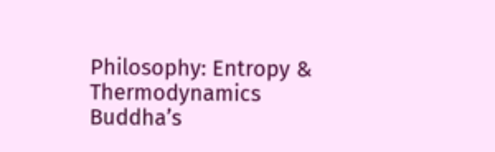Philosophy: Entropy & Thermodynamics
Buddha’s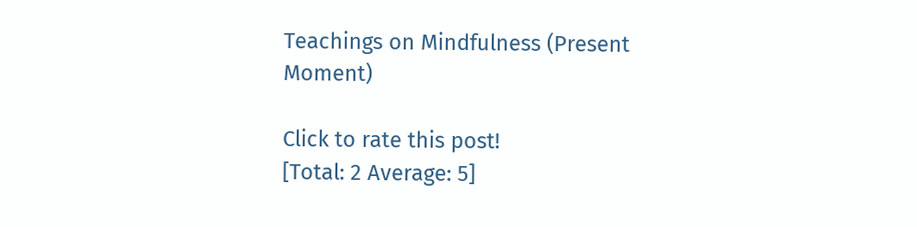Teachings on Mindfulness (Present Moment)

Click to rate this post!
[Total: 2 Average: 5]